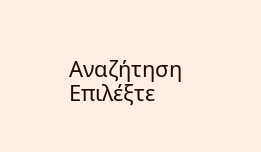Αναζήτηση
Επιλέξτε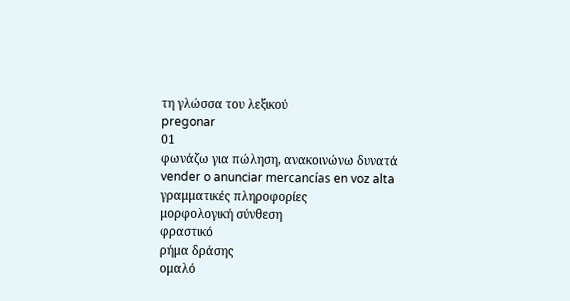τη γλώσσα του λεξικού
pregonar
01
φωνάζω για πώληση, ανακοινώνω δυνατά
vender o anunciar mercancías en voz alta
γραμματικές πληροφορίες
μορφολογική σύνθεση
φραστικό
ρήμα δράσης
ομαλό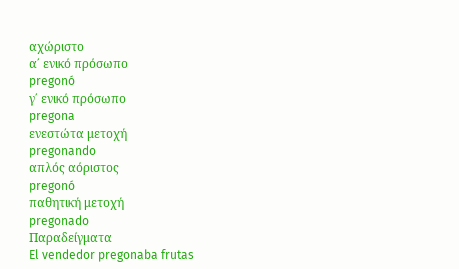αχώριστο
α΄ ενικό πρόσωπο
pregonó
γ΄ ενικό πρόσωπο
pregona
ενεστώτα μετοχή
pregonando
απλός αόριστος
pregonó
παθητική μετοχή
pregonado
Παραδείγματα
El vendedor pregonaba frutas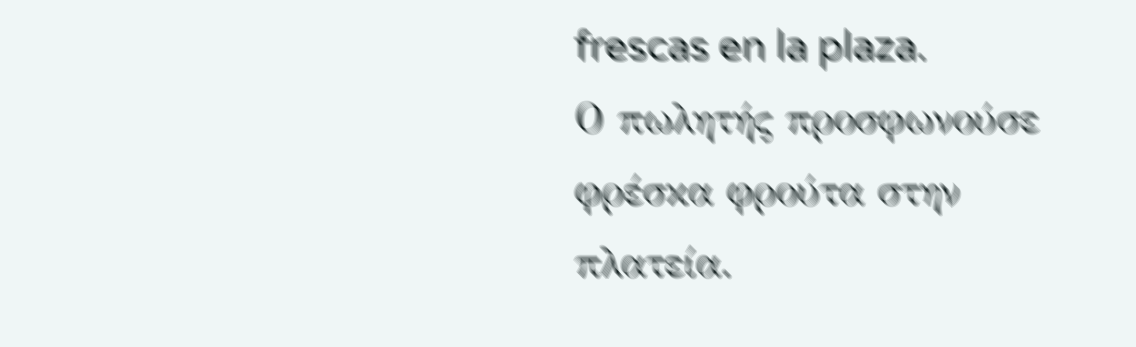frescas en la plaza.
Ο πωλητής προσφωνούσε φρέσκα φρούτα στην πλατεία.